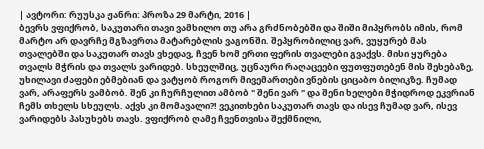| ავტორი: რუუსკა ჟანრი: პროზა 29 მარტი, 2016 |
ბევრს ვფიქრობ, საკუთარი თავი ვამხილო თუ არა გრძნობებში და შიში მიპყრობს იმის, რომ მარტო არ დავრჩე მგზავრთა მატარებლის ვაგონში. შეპყრობილიც ვარ, ვუყურებ მას თვალებში და საკუთარ თავს ვხედავ, ჩვენ ხომ ერთი ფერის თვალები გვაქვს. მისი ყურება თვალს მჭრის და თვალს ვარიდებ. სხეულშიც, უცნაური რაღაცეები ფუთფუთებენ მის შეხებაზე, უხილავი ძაფები ებმებიან და ვატყობ როგორ მივემართები ვნების ციცაბო ბილიკზე. ჩუმად ვარ, არაფერს ვამბობ. შენ კი ჩურჩულით ამბობ " შენი ვარ " და შენი ხელები მჭიდროდ ეკვრიან ჩემს თხელს სხეულს. აქვს კი მომავალი?! ვეკითხები საკუთარ თავს და ისევ ჩუმად ვარ, ისევ ვარიდებს პასუხებს თავს. ვფიქრობ ღამე ჩვენთვისა შექმნილი,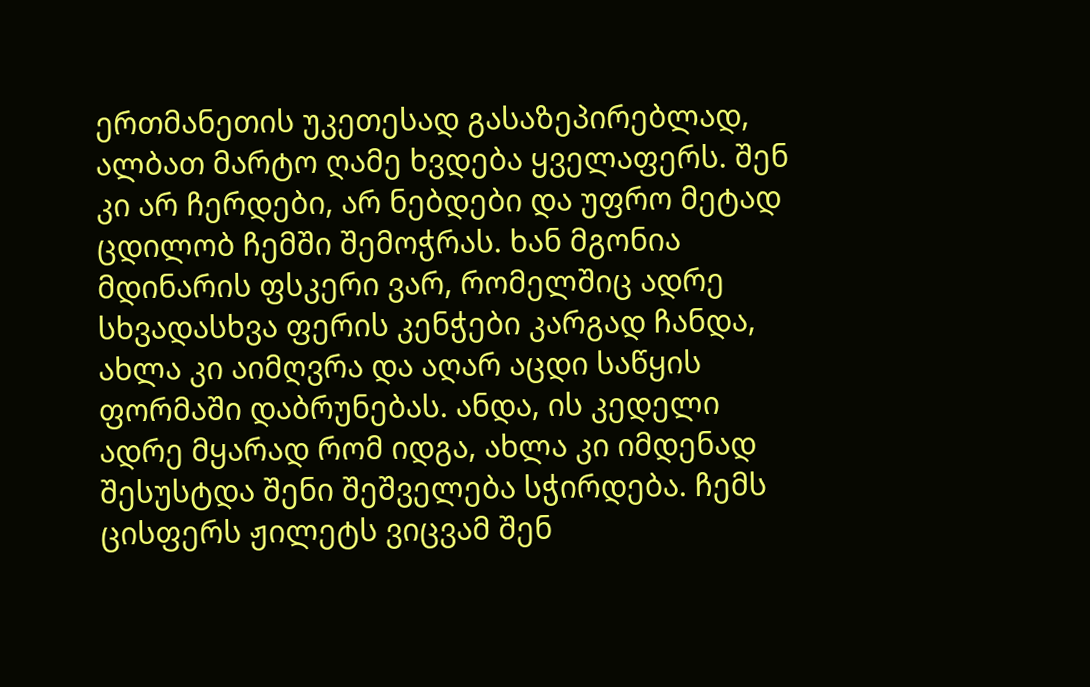ერთმანეთის უკეთესად გასაზეპირებლად, ალბათ მარტო ღამე ხვდება ყველაფერს. შენ კი არ ჩერდები, არ ნებდები და უფრო მეტად ცდილობ ჩემში შემოჭრას. ხან მგონია მდინარის ფსკერი ვარ, რომელშიც ადრე სხვადასხვა ფერის კენჭები კარგად ჩანდა, ახლა კი აიმღვრა და აღარ აცდი საწყის ფორმაში დაბრუნებას. ანდა, ის კედელი ადრე მყარად რომ იდგა, ახლა კი იმდენად შესუსტდა შენი შეშველება სჭირდება. ჩემს ცისფერს ჟილეტს ვიცვამ შენ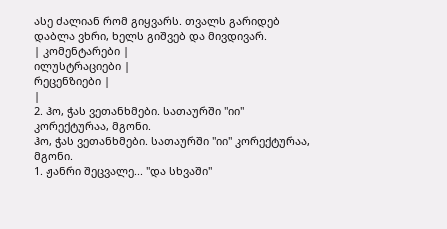ასე ძალიან რომ გიყვარს. თვალს გარიდებ დაბლა ვხრი, ხელს გიშვებ და მივდივარ.
| კომენტარები |
ილუსტრაციები |
რეცენზიები |
|
2. ჰო, ჭას ვეთანხმები. სათაურში "იი" კორექტურაა, მგონი.
ჰო, ჭას ვეთანხმები. სათაურში "იი" კორექტურაა, მგონი.
1. ჟანრი შეცვალე... "და სხვაში"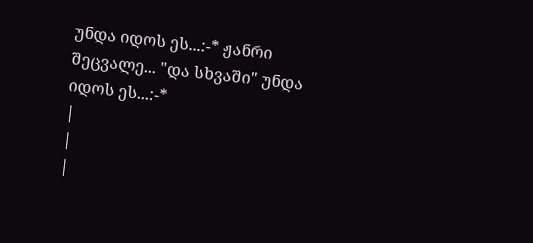უნდა იდოს ეს...:-* ჟანრი შეცვალე... "და სხვაში" უნდა იდოს ეს...:-*
|
|
|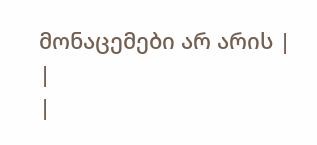მონაცემები არ არის |
|
|